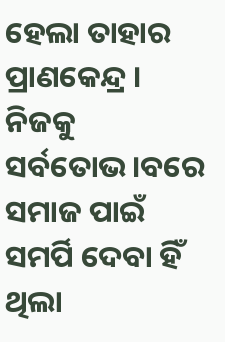ହେଲା ତାହାର ପ୍ରାଣକେନ୍ଦ୍ର । ନିଜକୁ ସର୍ବତୋଭ।ବରେ ସମାଜ ପାଇଁ ସମର୍ପି ଦେବା ହିଁ ଥିଲା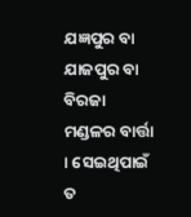ଯଜ୍ଞପୁର ବା ଯାଜପୁର ବା ବିରଜା ମଣ୍ଡଳର ବାର୍ତ୍ତା । ସେଇଥିପାଇଁ ତ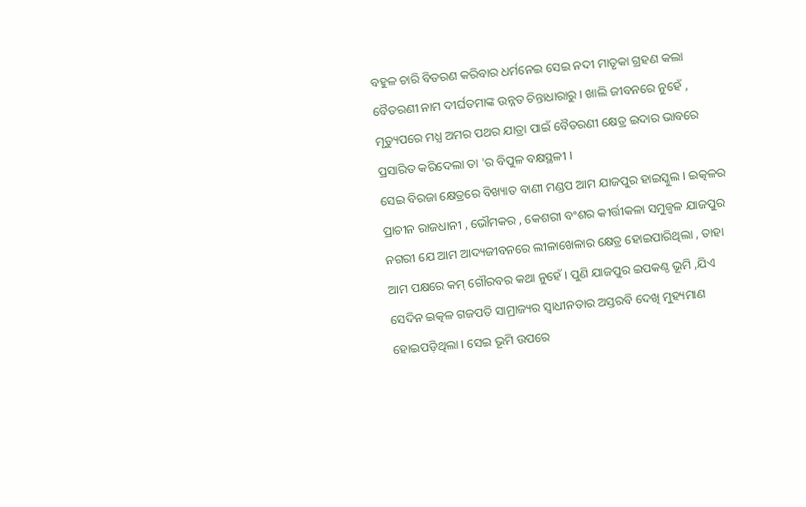ବହୁଳ ଚାରି ବିତରଣ କରିବାର ଧର୍ମନେଇ ସେଇ ନଦୀ ମାତୃକା ଗ୍ରହଣ କଲା ବୈତରଣୀ ନାମ ଦୀର୍ଘତମାଙ୍କ ଉନ୍ନତ ଚିନ୍ତାଧାରାରୁ । ଖାଲି ଜୀବନରେ ନୁହେଁ , ମୃତ୍ୟୁପରେ ମଧ୍ଯ ଅମର ପଥର ଯାତ୍ରା ପାଇଁ ବୈତରଣୀ କ୍ଷେତ୍ର ଇଦାର ଭାବରେ ପ୍ରସାରିତ କରିଦେଲା ତା 'ର ବିପୁଳ ବକ୍ଷସ୍ଥଳୀ ।
ସେଇ ବିରଜା କ୍ଷେତ୍ରରେ ବିଖ୍ୟାତ ବାଣୀ ମଣ୍ଡପ ଆମ ଯାଜପୁର ହାଇସ୍କୁଲ । ଇତ୍କଳର ପ୍ରାଚୀନ ରାଜଧାନୀ , ଭୌମକର , କେଶରୀ ବଂଶର କୀର୍ତ୍ତୀକଳା ସମୁଜ୍ୱଳ ଯାଜପୁର ନଗରୀ ଯେ ଆମ ଆଦ୍ୟଜୀବନରେ ଲୀଳାଖେଳାର କ୍ଷେତ୍ର ହୋଇପାରିଥିଲା , ତାହା ଆମ ପକ୍ଷରେ କମ୍ ଗୌରବର କଥା ନୁହେଁ । ପୁଣି ଯାଜପୁର ଇପକଣ୍ଠ ଭୂମି ,ଯିଏ ସେଦିନ ଇତ୍କଳ ଗଜପତି ସାମ୍ରାଜ୍ୟର ସ୍ୱାଧୀନତାର ଅସ୍ତରବି ଦେଖି ମୁହ୍ୟମାଣ ହୋଇପଡ଼ିଥିଲା । ସେଇ ଭୂମି ଉପରେ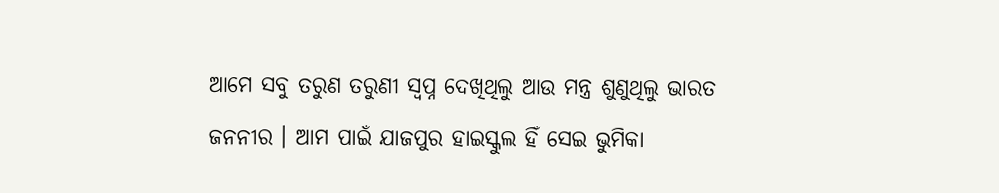ଆମେ ସବୁ ତରୁଣ ତରୁଣୀ ସ୍ୱପ୍ନ ଦେଖିଥିଲୁ ଆଉ ମନ୍ତ୍ର ଶୁଣୁଥିଲୁ ଭାରତ ଜନନୀର । ଆମ ପାଇଁ ଯାଜପୁର ହାଇସ୍କୁଲ ହିଁ ସେଇ ଭୁମିକା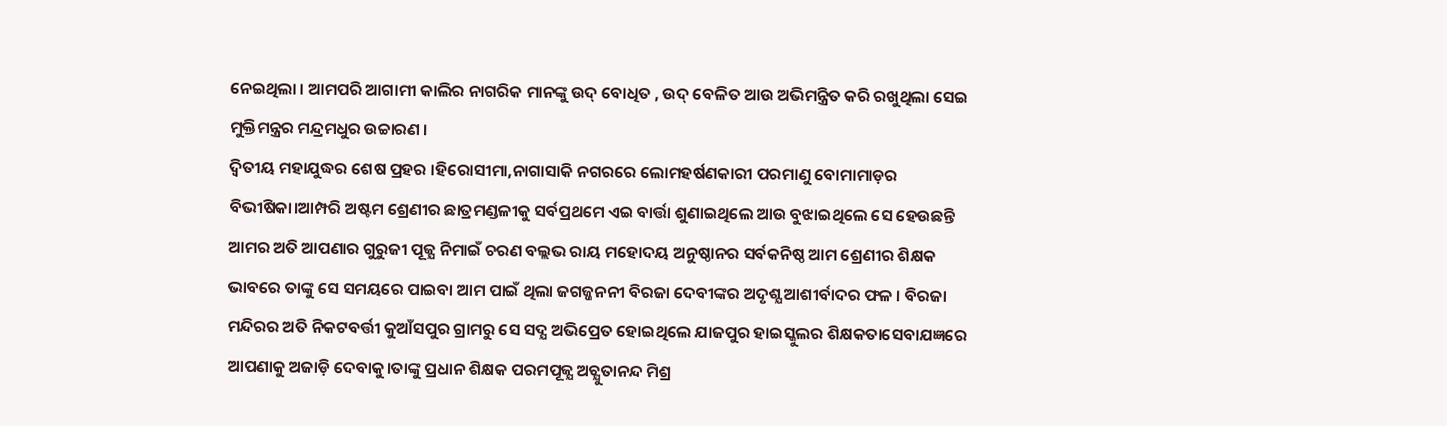ନେଇଥିଲା । ଆମପରି ଆଗାମୀ କାଲିର ନାଗରିକ ମାନଙ୍କୁ ଉଦ୍ ବୋଧିତ , ଉଦ୍ ବେଳିତ ଆଉ ଅଭିମନ୍ତ୍ରିତ କରି ରଖୁଥିଲା ସେଇ ମୁକ୍ତିମନ୍ତ୍ରର ମନ୍ଦ୍ରମଧୁର ଉଚ୍ଚାରଣ ।
ଦ୍ବିତୀୟ ମହାଯୁଦ୍ଧର ଶେଷ ପ୍ରହର ।ହିରୋସୀମା,ନାଗାସାକି ନଗରରେ ଲୋମହର୍ଷଣକାରୀ ପରମାଣୁ ବୋମାମାଡ଼ର ବିଭୀଷିକା।ଆମ୍ପରି ଅଷ୍ଟମ ଶ୍ରେଣୀର ଛାତ୍ରମଣ୍ଡଳୀକୁ ସର୍ବପ୍ରଥମେ ଏଇ ବାର୍ତ୍ତା ଶୁଣାଇଥିଲେ ଆଉ ବୁଝାଇଥିଲେ ସେ ହେଉଛନ୍ତି ଆମର ଅତି ଆପଣାର ଗୁରୁଜୀ ପୂଜ୍ଯ ନିମାଇଁ ଚରଣ ବଲ୍ଲଭ ରାୟ ମହୋଦୟ ଅନୁଷ୍ଠାନର ସର୍ବକନିଷ୍ଠ ଆମ ଶ୍ରେଣୀର ଶିକ୍ଷକ ଭାବରେ ତାଙ୍କୁ ସେ ସମୟରେ ପାଇବା ଆମ ପାଇଁ ଥିଲା ଜଗଜ୍ଜନନୀ ବିରଜା ଦେବୀଙ୍କର ଅଦୃଶ୍ଯ ଆଶୀର୍ବାଦର ଫଳ । ବିରଜା ମନ୍ଦିରର ଅତି ନିକଟବର୍ତ୍ତୀ କୁଆଁସପୁର ଗ୍ରାମରୁ ସେ ସଦ୍ଯ ଅଭିପ୍ରେତ ହୋଇଥିଲେ ଯାଜପୁର ହାଇସ୍କୁଲର ଶିକ୍ଷକତାସେବାଯଜ୍ଞରେ ଆପଣାକୁ ଅଜାଡ଼ି ଦେବାକୁ।ତାଙ୍କୁ ପ୍ରଧାନ ଶିକ୍ଷକ ପରମପୂଜ୍ଯ ଅଚ୍ଯୁତାନନ୍ଦ ମିଶ୍ର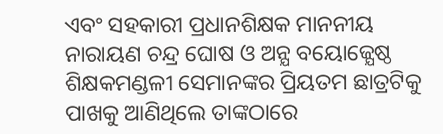ଏବଂ ସହକାରୀ ପ୍ରଧାନଶିକ୍ଷକ ମାନନୀୟ ନାରାୟଣ ଚନ୍ଦ୍ର ଘୋଷ ଓ ଅନ୍ଯ ବୟୋଜ୍ଯେଷ୍ଠ ଶିକ୍ଷକମଣ୍ଡଳୀ ସେମାନଙ୍କର ପ୍ରିୟତମ ଛାତ୍ରଟିକୁ ପାଖକୁ ଆଣିଥିଲେ ତାଙ୍କଠାରେ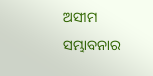ଅସୀମ ସମ୍ଭାବନାର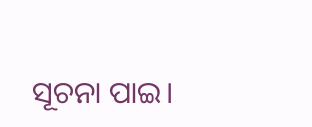ସୂଚନା ପାଇ।